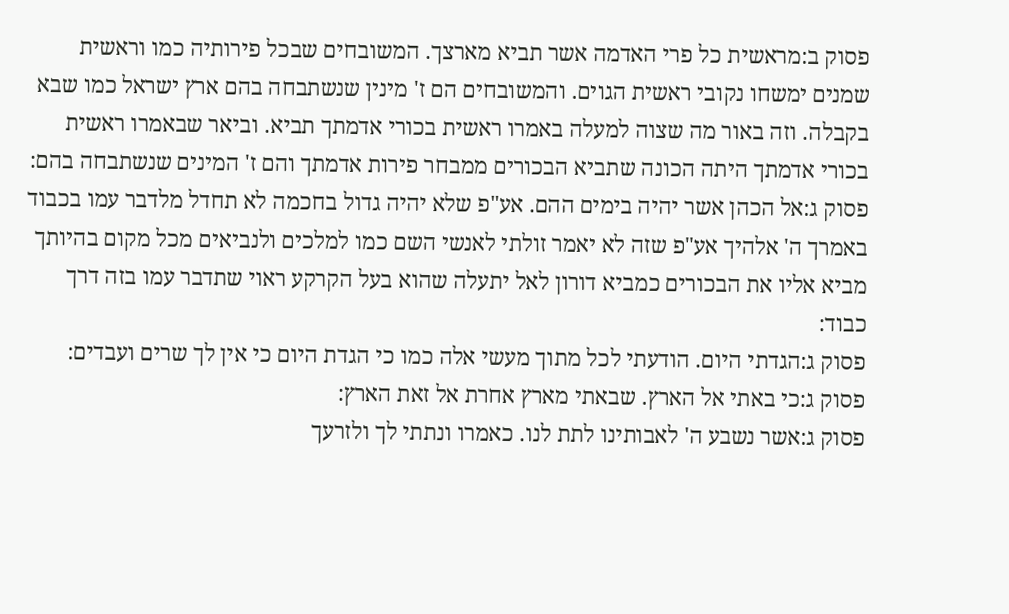פסוק ב:מראשית כל פרי האדמה אשר תביא מארצך. המשובחים שבכל פירותיה כמו וראשית שמנים ימשחו נקובי ראשית הגוים. והמשובחים הם ז' מינין שנשתבחה בהם ארץ ישראל כמו שבא בקבלה. וזה באור מה שצוה למעלה באמרו ראשית בכורי אדמתך תביא. וביאר שבאמרו ראשית בכורי אדמתך היתה הכונה שתביא הבכורים ממבחר פירות אדמתך והם ז' המינים שנשתבחה בהם:
פסוק ג:אל הכהן אשר יהיה בימים ההם. אע"פ שלא יהיה גדול בחכמה לא תחדל מלדבר עמו בכבוד באמרך ה' אלהיך אע"פ שזה לא יאמר זולתי לאנשי השם כמו למלכים ולנביאים מכל מקום בהיותך מביא אליו את הבכורים כמביא דורון לאל יתעלה שהוא בעל הקרקע ראוי שתדבר עמו בזה דרך כבוד:
פסוק ג:הגדתי היום. הודעתי לכל מתוך מעשי אלה כמו כי הגדת היום כי אין לך שרים ועבדים:
פסוק ג:כי באתי אל הארץ. שבאתי מארץ אחרת אל זאת הארץ:
פסוק ג:אשר נשבע ה' לאבותינו לתת לנו. כאמרו ונתתי לך ולזרעך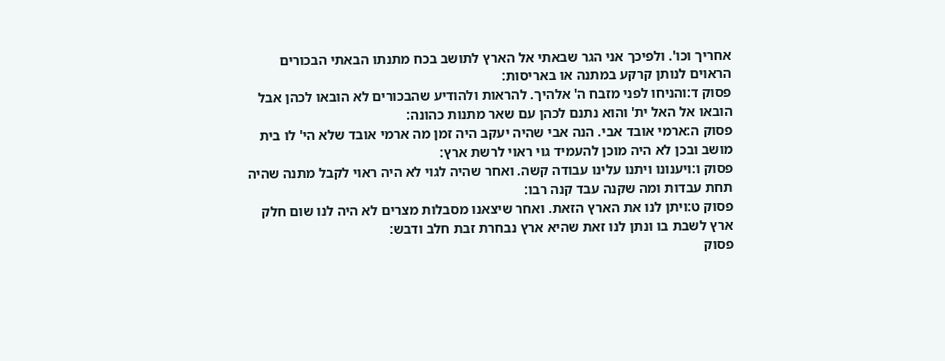אחריך וכו'. ולפיכך אני הגר שבאתי אל הארץ לתושב בכח מתנתו הבאתי הבכורים הראוים לנותן קרקע במתנה או באריסות:
פסוק ד:והניחו לפני מזבח ה' אלהיך. להראות ולהודיע שהבכורים לא הובאו לכהן אבל הובאו אל האל ית' והוא נתנם לכהן עם שאר מתנות כהונה:
פסוק ה:ארמי אובד אבי. הנה אבי שהיה יעקב היה זמן מה ארמי אובד שלא הי' לו בית מושב ובכן לא היה מוכן להעמיד גוי ראוי לרשת ארץ:
פסוק ו:ויענונו ויתנו עלינו עבודה קשה. ואחר שהיה לגוי לא היה ראוי לקבל מתנה שהיה תחת עבדות ומה שקנה עבד קנה רבו:
פסוק ט:ויתן לנו את הארץ הזאת. ואחר שיצאנו מסבלות מצרים לא היה לנו שום חלק ארץ לשבת בו ונתן לנו זאת שהיא ארץ נבחרת זבת חלב ודבש:
פסוק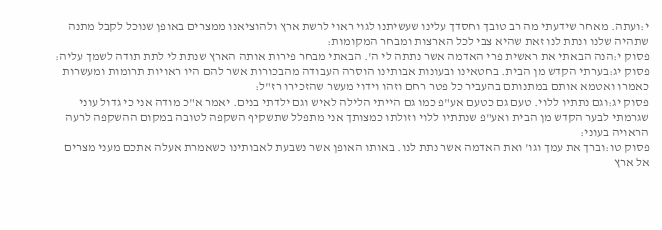י:ועתה. מאחר שידעתי מה רב טובך וחסדך עלינו שעשיתנו לגוי ראוי לרשת ארץ ולהוציאנו ממצרים באופן שנוכל לקבל מתנה שתהיה שלנו ונתת לנו זאת שהיא צבי לכל הארצות ומבחר המקומות:
פסוק י:הנה הבאתי את ראשית פרי האדמה אשר נתתה לי ה'. הבאתי מבחר פירות אותה הארץ שנתת לי לתת תודה לשמך עליה:
פסוק יג:בערתי הקדש מן הבית. בחטאינו ובעונות אבותינו הוסרה העבודה מהבכורות אשר להם היו ראויות תרומות ומעשרות כאמרו ואטמא אותם במתנותם בהעביר כל פטר רחם וזהו וידוי מעשר שהזכירו רז"ל:
פסוק יג:וגם נתתיו ללוי. טעם גם כטעם אע"פ כמו גם הייתי הלילה לאיש וגם ילדתי בנים. יאמר א"כ מודה אני כי גדול עוני שגרמתי לבער הקדש מן הבית ואע"פ שנתתיו ללוי וזולתו כמצותך אני מתפלל שתשקיף השקפה לטובה במקום ההשקפה לרעה הראויה בעוני:
פסוק טו:וברך את עמך וגו' ואת האדמה אשר נתת לנו. באותו האופן אשר נשבעת לאבותינו כשאמרת אעלה אתכם מעני מצרים אל ארץ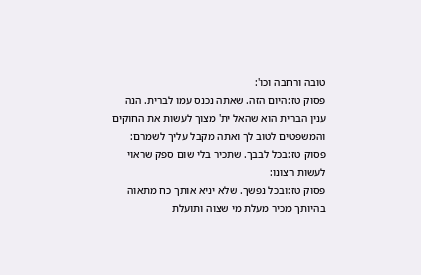טובה ורחבה וכו':
פסוק טז:היום הזה. שאתה נכנס עמו לברית. הנה ענין הברית הוא שהאל ית' מצוך לעשות את החוקים והמשפטים לטוב לך ואתה מקבל עליך לשמרם:
פסוק טז:בכל לבבך. שתכיר בלי שום ספק שראוי לעשות רצונו:
פסוק טז:ובכל נפשך. שלא יניא אותך כח מתאוה בהיותך מכיר מעלת מי שצוה ותועלת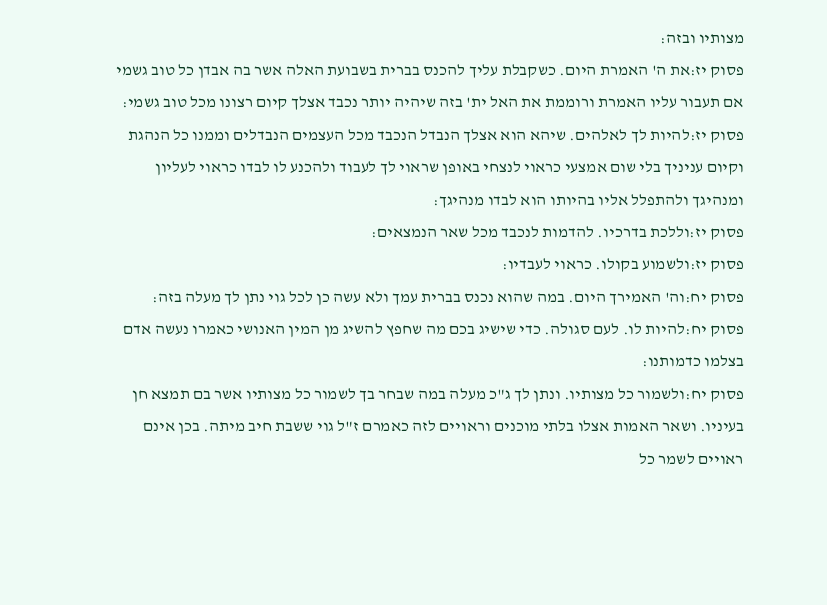מצותיו ובזה:
פסוק יז:את ה' האמרת היום. כשקבלת עליך להכנס בברית בשבועת האלה אשר בה אבדן כל טוב גשמי אם תעבור עליו האמרת ורוממת את האל ית' בזה שיהיה יותר נכבד אצלך קיום רצונו מכל טוב גשמי:
פסוק יז:להיות לך לאלהים. שיהא הוא אצלך הנבדל הנכבד מכל העצמים הנבדלים וממנו כל הנהגת וקיום עניניך בלי שום אמצעי כראוי לנצחי באופן שראוי לך לעבוד ולהכנע לו לבדו כראוי לעליון ומנהיגך ולהתפלל אליו בהיותו הוא לבדו מנהיגך:
פסוק יז:וללכת בדרכיו. להדמות לנכבד מכל שאר הנמצאים:
פסוק יז:ולשמוע בקולו. כראוי לעבדיו:
פסוק יח:וה' האמירך היום. במה שהוא נכנס בברית עמך ולא עשה כן לכל גוי נתן לך מעלה בזה:
פסוק יח:להיות לו. לעם סגולה. כדי שישיג בכם מה שחפץ להשיג מן המין האנושי כאמרו נעשה אדם בצלמו כדמותנו:
פסוק יח:ולשמור כל מצותיו. ונתן לך ג"כ מעלה במה שבחר בך לשמור כל מצותיו אשר בם תמצא חן בעיניו. ושאר האמות אצלו בלתי מוכנים וראויים לזה כאמרם ז"ל גוי ששבת חיב מיתה. בכן אינם ראויים לשמר כל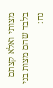מצותי ואלא קצתם בלבד שהם מצות בני נח: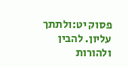פסוק יט:ולתתך עליון. להבין ולהורות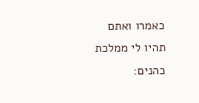כאמרו ואתם תהיו לי ממלכת כהנים: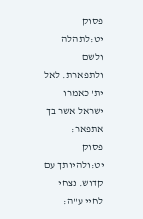פסוק יט:לתהלה ולשם ולתפארת. לאל ית' כאמרו ישראל אשר בך אתפאר:
פסוק יט:ולהיותך עם קדוש. נצחי לחיי ע"ה: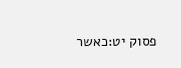פסוק יט:כאשר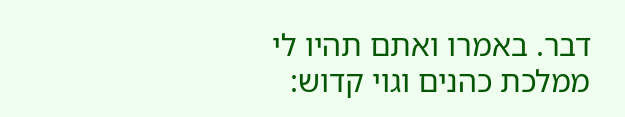דבר. באמרו ואתם תהיו לי ממלכת כהנים וגוי קדוש: